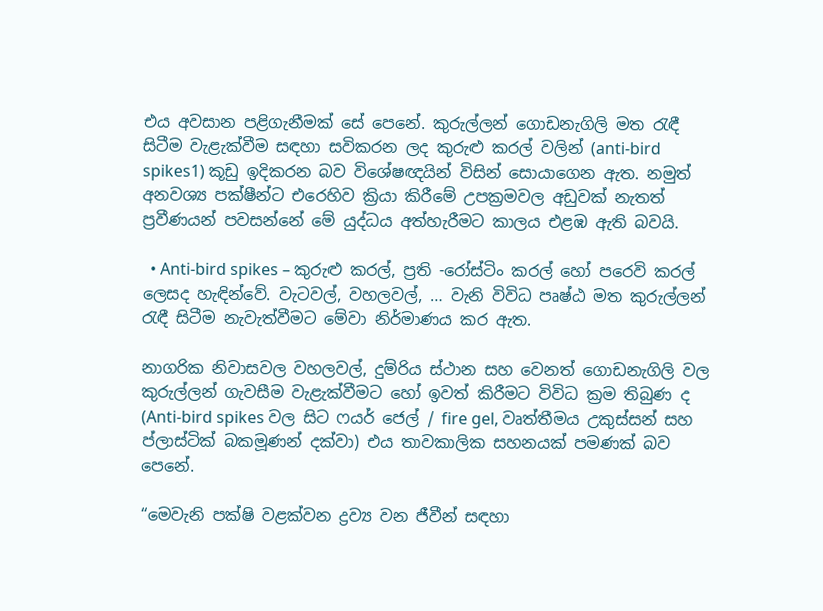එය අවසාන පළිගැනීමක් සේ පෙනේ. කුරුල්ලන් ගොඩනැගිලි මත රැඳී සිටීම වැළැක්වීම සඳහා සවිකරන ලද කුරුළු කරල් වලින් (anti-bird spikes1) කූඩු ඉදිකරන බව විශේෂඥයින් විසින් සොයාගෙන ඇත. නමුත් අනවශ්‍ය පක්ෂීන්ට එරෙහිව ක්‍රියා කිරීමේ උපක්‍රමවල අඩුවක් නැතත් ප්‍රවීණයන් පවසන්නේ මේ යුද්ධය අත්හැරීමට කාලය එළඹ ඇති බවයි.

  • Anti-bird spikes – කුරුළු කරල්, ප්‍රති -රෝස්ටිං කරල් හෝ පරෙවි කරල් ලෙසද හැඳින්වේ. වැටවල්, වහලවල්, … වැනි විවිධ පෘෂ්ඨ මත කුරුල්ලන් රැඳී සිටීම නැවැත්වීමට මේවා නිර්මාණය කර ඇත.

නාගරික නිවාසවල වහලවල්, දුම්රිය ස්ථාන සහ වෙනත් ගොඩනැගිලි වල කුරුල්ලන් ගැවසීම වැළැක්වීමට හෝ ඉවත් කිරීමට විවිධ ක්‍රම තිබුණ ද (Anti-bird spikes වල සිට ෆයර් ජෙල් / fire gel, වෘත්තීමය උකුස්සන් සහ ප්ලාස්ටික් බකමූණන් දක්වා) එය තාවකාලික සහනයක් පමණක් බව පෙනේ.

“මෙවැනි පක්ෂි වළක්වන ද්‍රව්‍ය වන ජීවීන් සඳහා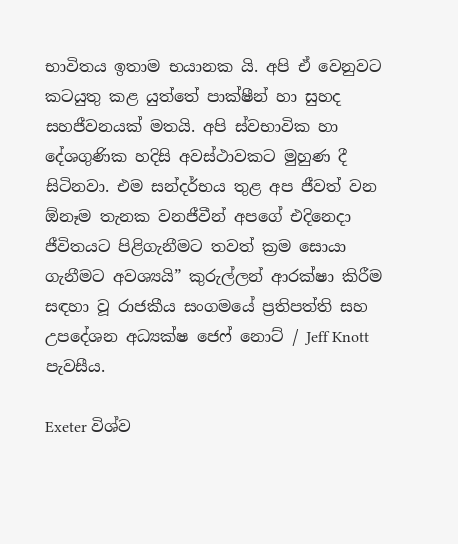භාවිතය ඉතාම භයානක යි. අපි ඒ වෙනුවට කටයුතු කළ යුත්තේ පාක්ෂීන් හා සුහද සහජීවනයක් මතයි. අපි ස්වභාවික හා දේශගුණික හදිසි අවස්ථාවකට මුහුණ දී සිටිනවා. එම සන්දර්භය තුළ අප ජීවත් වන ඕනෑම තැනක වනජීවීන් අපගේ එදිනෙදා ජීවිතයට පිළිගැනීමට තවත් ක්‍රම සොයා ගැනීමට අවශ්‍යයි” කුරුල්ලන් ආරක්ෂා කිරීම සඳහා වූ රාජකීය සංගමයේ ප්‍රතිපත්ති සහ උපදේශන අධ්‍යක්ෂ ජෙෆ් නොට් / Jeff Knott පැවසීය.

Exeter විශ්ව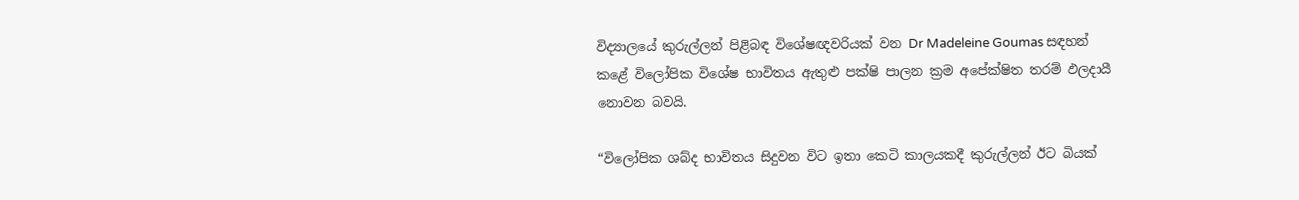විද්‍යාලයේ කුරුල්ලන් පිළිබඳ විශේෂඥවරියක් වන Dr Madeleine Goumas සඳහන් කළේ විලෝපික විශේෂ භාවිතය ඇතුළු පක්ෂි පාලන ක්‍රම අපේක්ෂිත තරම් ඵලදායී නොවන බවයි.

“විලෝපික ශබ්ද භාවිතය සිදුවන විට ඉතා කෙටි කාලයකදී කුරුල්ලන් ඊට බියක්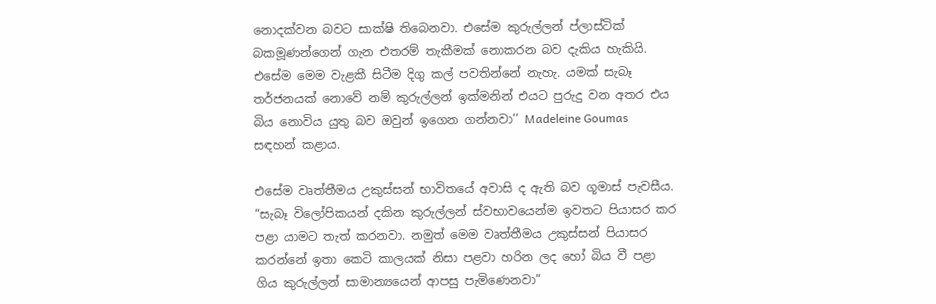නොදක්වන බවට සාක්ෂි තිබෙනවා. එසේම කුරුල්ලන් ප්ලාස්ටික් බකමූණන්ගෙන් ගැන එතරම් තැකීමක් නොකරන බව දැකිය හැකියි. එසේම මෙම වැළකී සිටීම දිගු කල් පවතින්නේ නැහැ. යමක් සැබෑ තර්ජනයක් නොවේ නම් කුරුල්ලන් ඉක්මනින් එයට පුරුදු වන අතර එය බිය නොවිය යුතු බව ඔවුන් ඉගෙන ගන්නවා’’ Madeleine Goumas සඳහන් කළාය.

එසේම වෘත්තීමය උකුස්සන් භාවිතයේ අවාසි ද ඇති බව ගූමාස් පැවසීය. “සැබෑ විලෝපිකයන් දකින කුරුල්ලන් ස්වභාවයෙන්ම ඉවතට පියාසර කර පළා යාමට තැත් කරනවා. නමුත් මෙම වෘත්තීමය උකුස්සන් පියාසර කරන්නේ ඉතා කෙටි කාලයක් නිසා පළවා හරින ලද හෝ බිය වී පළා ගිය කුරුල්ලන් සාමාන්‍යයෙන් ආපසු පැමිණෙනවා”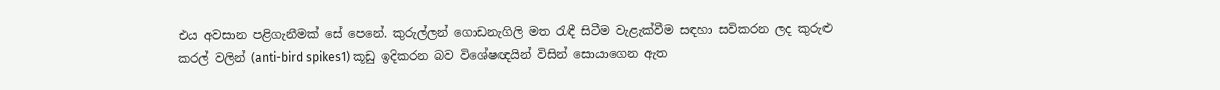එය අවසාන පළිගැනීමක් සේ පෙනේ. කුරුල්ලන් ගොඩනැගිලි මත රැඳී සිටීම වැළැක්වීම සඳහා සවිකරන ලද කුරුළු කරල් වලින් (anti-bird spikes1) කූඩු ඉදිකරන බව විශේෂඥයින් විසින් සොයාගෙන ඇත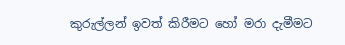කුරුල්ලන් ඉවත් කිරීමට හෝ මරා දැමීමට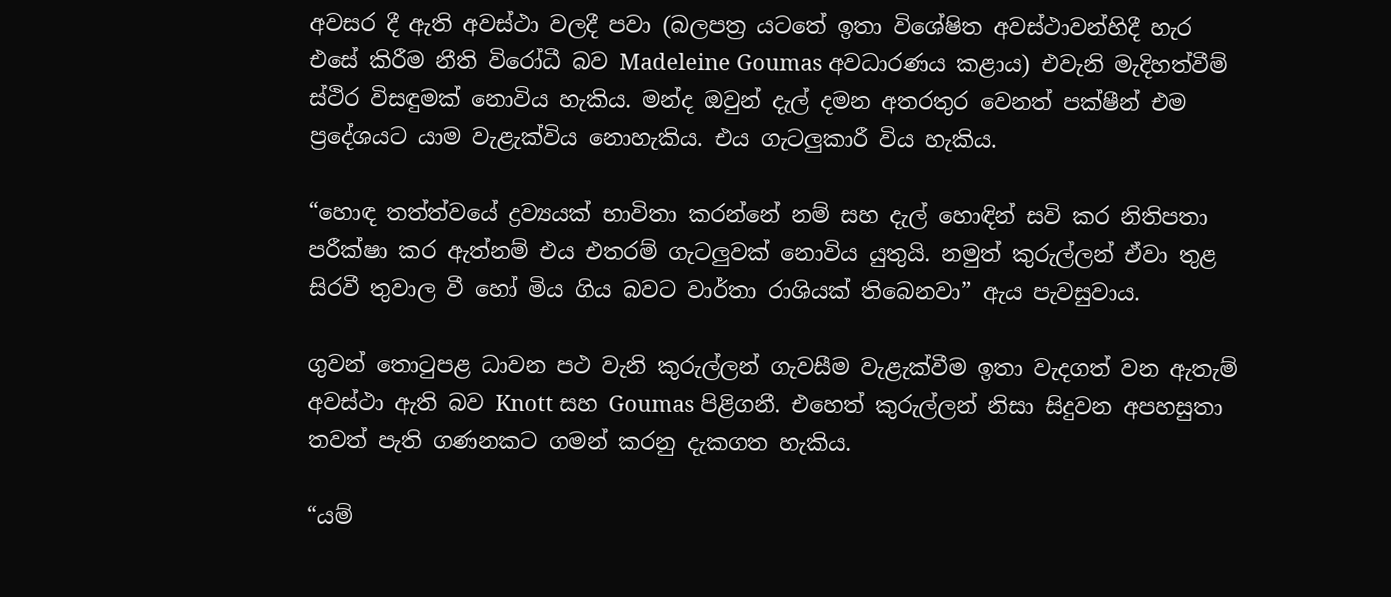අවසර දී ඇති අවස්ථා වලදී පවා (බලපත්‍ර යටතේ ඉතා විශේෂිත අවස්ථාවන්හිදී හැර එසේ කිරීම නීති විරෝධී බව Madeleine Goumas අවධාරණය කළාය) එවැනි මැදිහත්වීම් ස්ථිර විසඳුමක් නොවිය හැකිය. මන්ද ඔවුන් දැල් දමන අතරතුර වෙනත් පක්ෂීන් එම ප්‍රදේශයට යාම වැළැක්විය නොහැකිය. එය ගැටලුකාරී විය හැකිය.

“හොඳ තත්ත්වයේ ද්‍රව්‍යයක් භාවිතා කරන්නේ නම් සහ දැල් හොඳින් සවි කර නිතිපතා පරීක්ෂා කර ඇත්නම් එය එතරම් ගැටලුවක් නොවිය යුතුයි. නමුත් කුරුල්ලන් ඒවා තුළ සිරවී තුවාල වී හෝ මිය ගිය බවට වාර්තා රාශියක් තිබෙනවා” ඇය පැවසුවාය.

ගුවන් තොටුපළ ධාවන පථ වැනි කුරුල්ලන් ගැවසීම වැළැක්වීම ඉතා වැදගත් වන ඇතැම් අවස්ථා ඇති බව Knott සහ Goumas පිළිගනී. එහෙත් කුරුල්ලන් නිසා සිදුවන අපහසුතා තවත් පැති ගණනකට ගමන් කරනු දැකගත හැකිය.

“යම්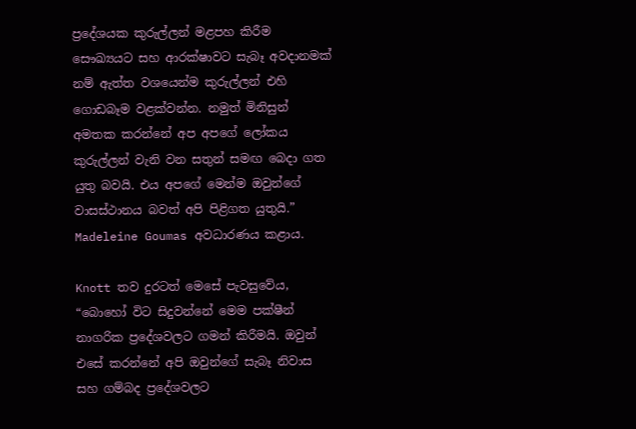ප්‍රදේශයක කුරුල්ලන් මළපහ කිරීම සෞඛ්‍යයට සහ ආරක්ෂාවට සැබෑ අවදානමක් නම් ඇත්ත වශයෙන්ම කුරුල්ලන් එහි ගොඩබෑම වළක්වන්න. නමුත් මිනිසුන් අමතක කරන්නේ අප අපගේ ලෝකය කුරුල්ලන් වැනි වන සතුන් සමඟ බෙදා ගත යුතු බවයි. එය අපගේ මෙන්ම ඔවුන්ගේ වාසස්ථානය බවත් අපි පිළිගත යුතුයි.” Madeleine Goumas අවධාරණය කළාය.

Knott තව දුරටත් මෙසේ පැවසුවේය, “බොහෝ විට සිදුවන්නේ මෙම පක්ෂීන් නාගරික ප්‍රදේශවලට ගමන් කිරීමයි. ඔවුන් එසේ කරන්නේ අපි ඔවුන්ගේ සැබෑ නිවාස සහ ගම්බද ප්‍රදේශවලට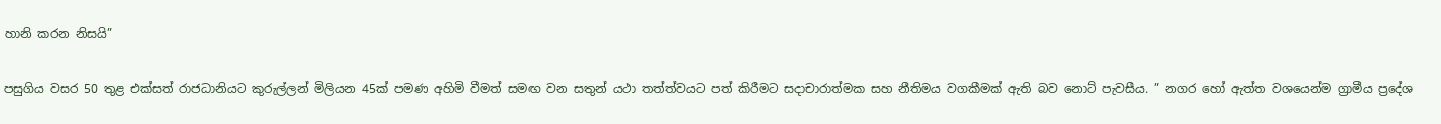හානි කරන නිසයි”

පසුගිය වසර 50 තුළ එක්සත් රාජධානියට කුරුල්ලන් මිලියන 45ක් පමණ අහිමි වීමත් සමඟ වන සතුන් යථා තත්ත්වයට පත් කිරීමට සදාචාරාත්මක සහ නීතිමය වගකීමක් ඇති බව නොට් පැවසීය. ” නගර හෝ ඇත්ත වශයෙන්ම ග්‍රාමීය ප්‍රදේශ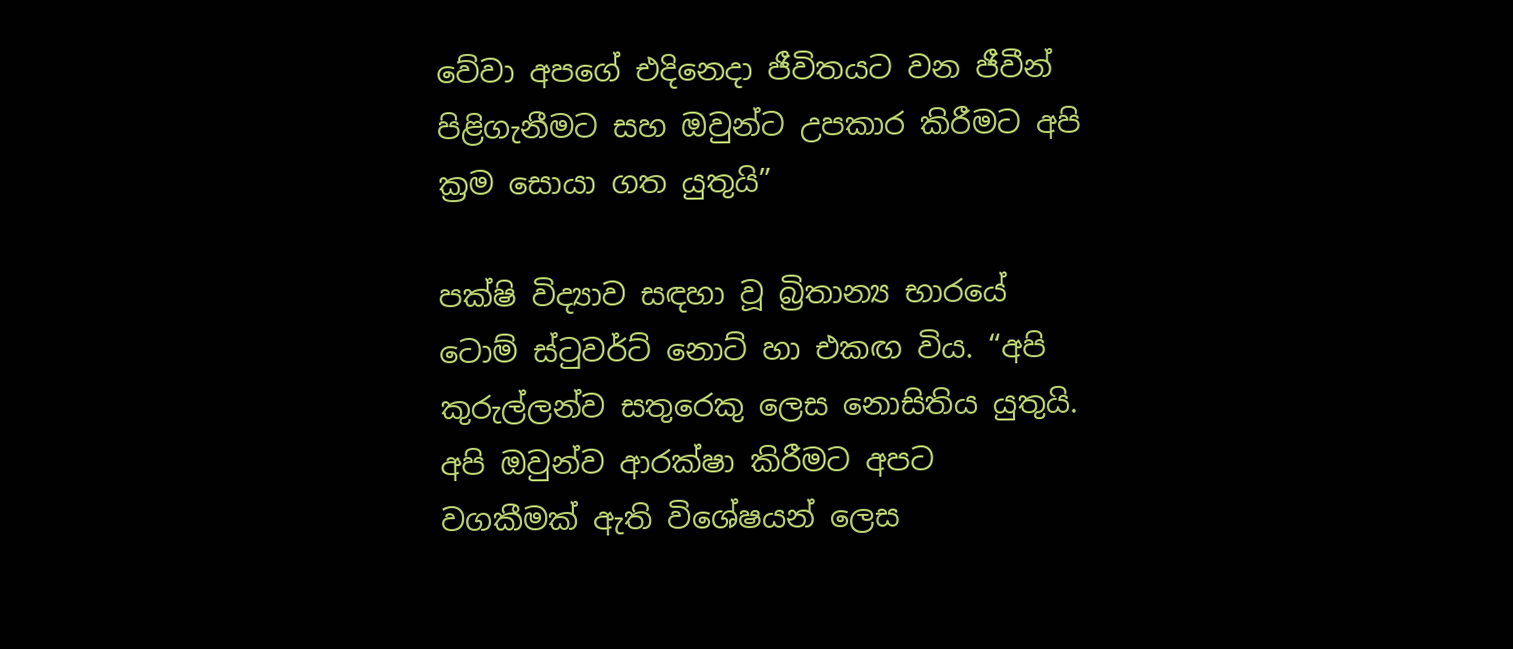වේවා අපගේ එදිනෙදා ජීවිතයට වන ජීවීන් පිළිගැනීමට සහ ඔවුන්ට උපකාර කිරීමට අපි ක්‍රම සොයා ගත යුතුයි”

පක්ෂි විද්‍යාව සඳහා වූ බ්‍රිතාන්‍ය භාරයේ ටොම් ස්ටුවර්ට් නොට් හා එකඟ විය. “අපි කුරුල්ලන්ව සතුරෙකු ලෙස නොසිතිය යුතුයි. අපි ඔවුන්ව ආරක්ෂා කිරීමට අපට වගකීමක් ඇති විශේෂයන් ලෙස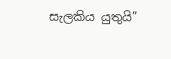සැලකිය යුතුයි”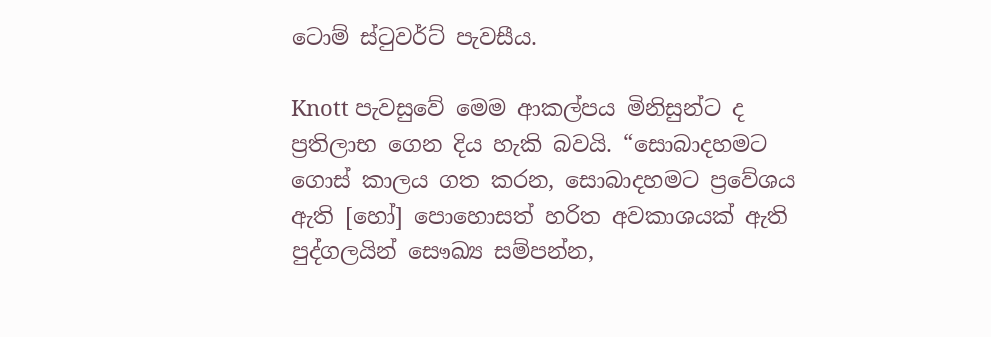ටොම් ස්ටුවර්ට් පැවසීය.

Knott පැවසුවේ මෙම ආකල්පය මිනිසුන්ට ද ප්‍රතිලාභ ගෙන දිය හැකි බවයි. “සොබාදහමට ගොස් කාලය ගත කරන, සොබාදහමට ප්‍රවේශය ඇති [හෝ] පොහොසත් හරිත අවකාශයක් ඇති පුද්ගලයින් සෞඛ්‍ය සම්පන්න,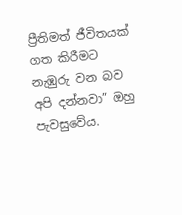ප්‍රීතිමත් ජීවිතයක් ගත කිරීමට නැඹුරු වන බව අපි දන්නවා” ඔහු පැවසුවේය.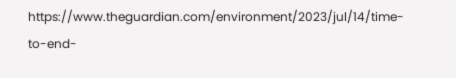https://www.theguardian.com/environment/2023/jul/14/time-to-end-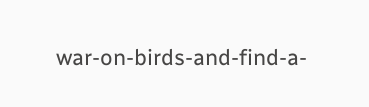war-on-birds-and-find-a-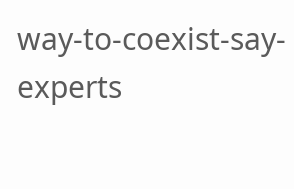way-to-coexist-say-experts